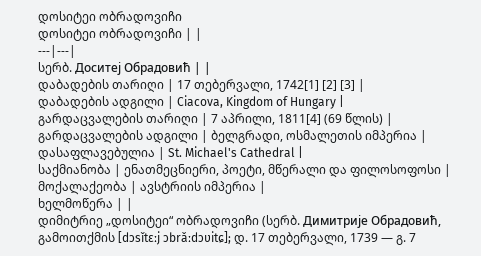დოსიტეი ობრადოვიჩი
დოსიტეი ობრადოვიჩი | |
---|---|
სერბ. Доситеј Обрадовић | |
დაბადების თარიღი | 17 თებერვალი, 1742[1] [2] [3] |
დაბადების ადგილი | Ciacova, Kingdom of Hungary |
გარდაცვალების თარიღი | 7 აპრილი, 1811[4] (69 წლის) |
გარდაცვალების ადგილი | ბელგრადი, ოსმალეთის იმპერია |
დასაფლავებულია | St. Michael's Cathedral |
საქმიანობა | ენათმეცნიერი, პოეტი, მწერალი და ფილოსოფოსი |
მოქალაქეობა | ავსტრიის იმპერია |
ხელმოწერა | |
დიმიტრიე „დოსიტეი“ ობრადოვიჩი (სერბ. Димитрије Обрадовић, გამოითქმის [dɔsǐtɛːj ɔbrǎːdɔʋitɕ]; დ. 17 თებერვალი, 1739 — გ. 7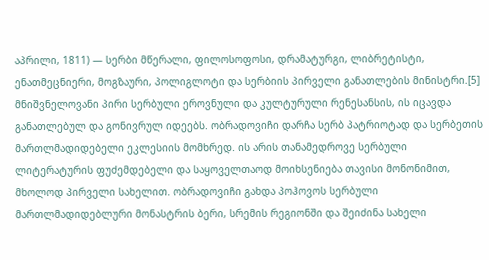აპრილი, 1811) — სერბი მწერალი, ფილოსოფოსი, დრამატურგი, ლიბრეტისტი, ენათმეცნიერი, მოგზაური, პოლიგლოტი და სერბიის პირველი განათლების მინისტრი.[5] მნიშვნელოვანი პირი სერბული ეროვნული და კულტურული რენესანსის, ის იცავდა განათლებულ და გონივრულ იდეებს. ობრადოვიჩი დარჩა სერბ პატრიოტად და სერბეთის მართლმადიდებელი ეკლესიის მომხრედ. ის არის თანამედროვე სერბული ლიტერატურის ფუძემდებელი და საყოველთაოდ მოიხსენიება თავისი მონონიმით, მხოლოდ პირველი სახელით. ობრადოვიჩი გახდა პოჰოვოს სერბული მართლმადიდებლური მონასტრის ბერი, სრემის რეგიონში და შეიძინა სახელი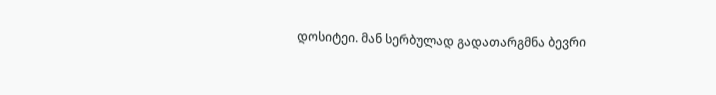დოსიტეი. მან სერბულად გადათარგმნა ბევრი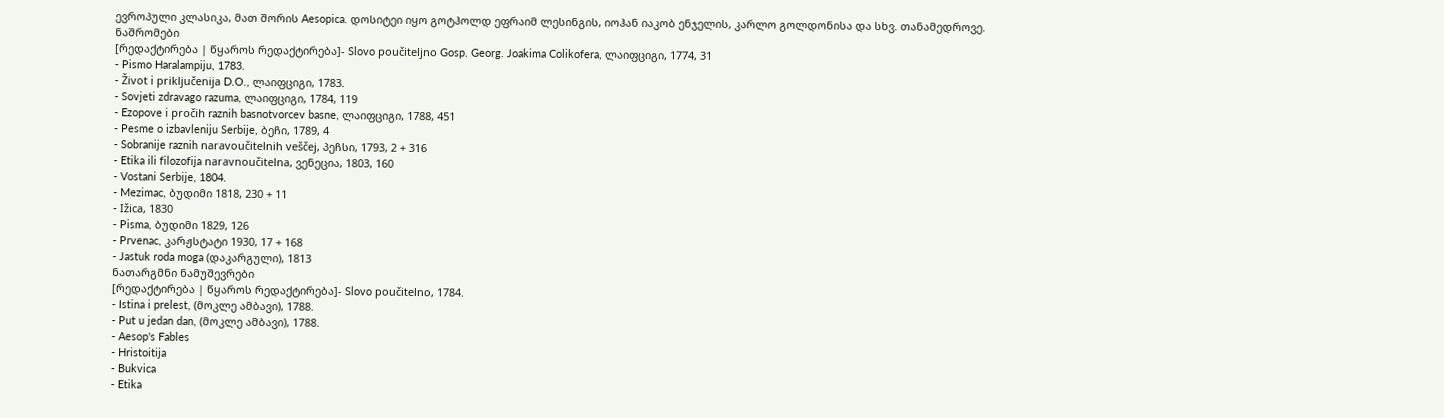ევროპული კლასიკა, მათ შორის Aesopica. დოსიტეი იყო გოტჰოლდ ეფრაიმ ლესინგის, იოჰან იაკობ ენჯელის, კარლო გოლდონისა და სხვ. თანამედროვე.
ნაშრომები
[რედაქტირება | წყაროს რედაქტირება]- Slovo poučiteljno Gosp. Georg. Joakima Colikofera, ლაიფციგი, 1774, 31
- Pismo Haralampiju, 1783.
- Život i priključenija D.O., ლაიფციგი, 1783.
- Sovjeti zdravago razuma, ლაიფციგი, 1784, 119
- Ezopove i pročih raznih basnotvorcev basne, ლაიფციგი, 1788, 451
- Pesme o izbavleniju Serbije, ბეჩი, 1789, 4
- Sobranije raznih naravoučitelnih veščej, პეჩსი, 1793, 2 + 316
- Etika ili filozofija naravnoučitelna, ვენეცია, 1803, 160
- Vostani Serbije, 1804.
- Mezimac, ბუდიმი 1818, 230 + 11
- Ižica, 1830
- Pisma, ბუდიმი 1829, 126
- Prvenac, კარჟსტატი 1930, 17 + 168
- Jastuk roda moga (დაკარგული), 1813
ნათარგმნი ნამუშევრები
[რედაქტირება | წყაროს რედაქტირება]- Slovo poučitelno, 1784.
- Istina i prelest, (მოკლე ამბავი), 1788.
- Put u jedan dan, (მოკლე ამბავი), 1788.
- Aesop's Fables
- Hristoitija
- Bukvica
- Etika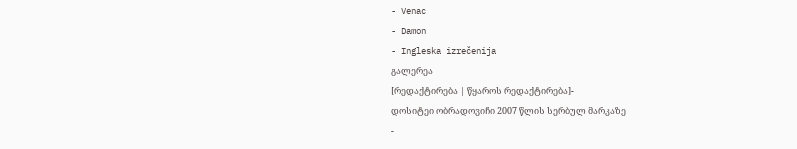- Venac
- Damon
- Ingleska izrečenija
გალერეა
[რედაქტირება | წყაროს რედაქტირება]-
დოსიტეი ობრადოვიჩი 2007 წლის სერბულ მარკაზე
-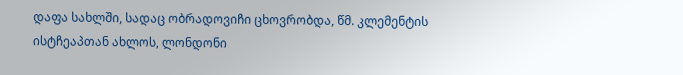დაფა სახლში, სადაც ობრადოვიჩი ცხოვრობდა, წმ. კლემენტის ისტჩეაპთან ახლოს, ლონდონი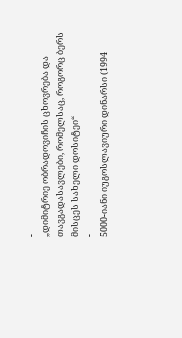-
„დიმიტრიე ობრადოვიჩის ცხოვრება და თავგადასავლები, რომელსაც, როგორც ბერს მისცეს სახელი დოსიტეი“
-
5000-იანი იუგოსლავიური დინარსი (1994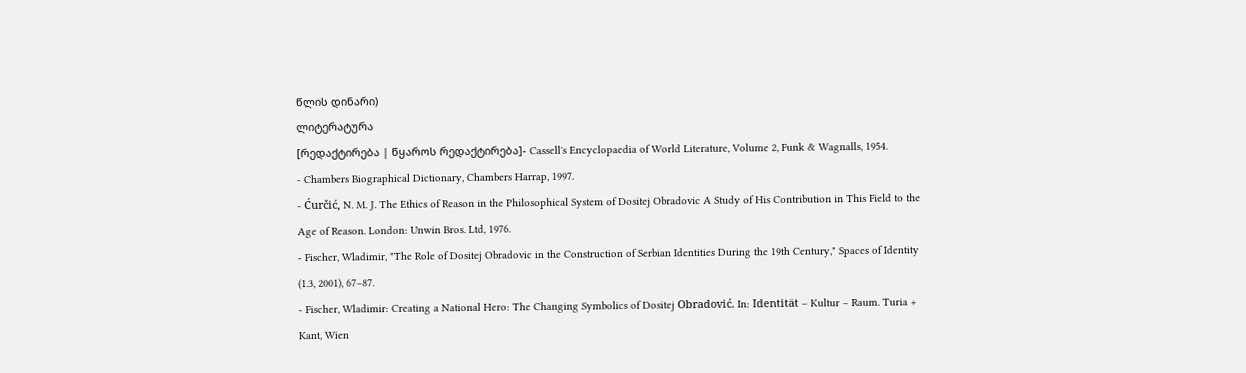წლის დინარი)
ლიტერატურა
[რედაქტირება | წყაროს რედაქტირება]- Cassell's Encyclopaedia of World Literature, Volume 2, Funk & Wagnalls, 1954.
- Chambers Biographical Dictionary, Chambers Harrap, 1997.
- Ćurčić, N. M. J. The Ethics of Reason in the Philosophical System of Dositej Obradovic A Study of His Contribution in This Field to the Age of Reason. London: Unwin Bros. Ltd, 1976.
- Fischer, Wladimir, "The Role of Dositej Obradovic in the Construction of Serbian Identities During the 19th Century," Spaces of Identity (1.3, 2001), 67–87.
- Fischer, Wladimir: Creating a National Hero: The Changing Symbolics of Dositej Obradović. In: Identität – Kultur – Raum. Turia + Kant, Wien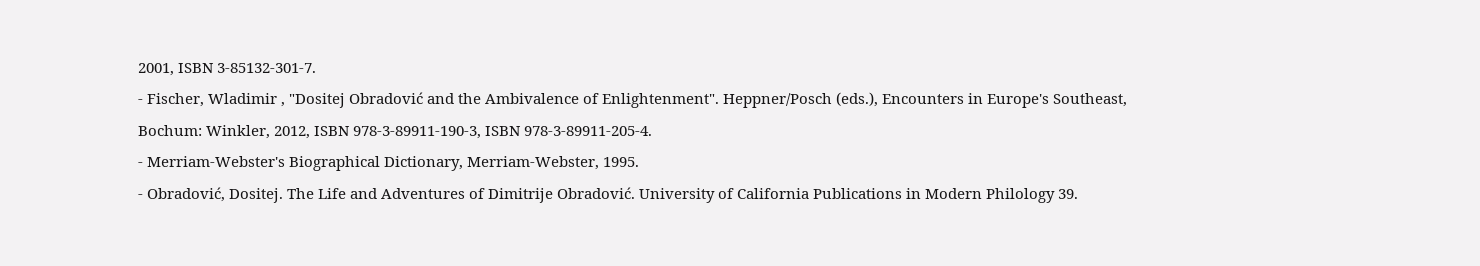2001, ISBN 3-85132-301-7.
- Fischer, Wladimir , "Dositej Obradović and the Ambivalence of Enlightenment". Heppner/Posch (eds.), Encounters in Europe's Southeast, Bochum: Winkler, 2012, ISBN 978-3-89911-190-3, ISBN 978-3-89911-205-4.
- Merriam-Webster's Biographical Dictionary, Merriam-Webster, 1995.
- Obradović, Dositej. The Life and Adventures of Dimitrije Obradović. University of California Publications in Modern Philology 39.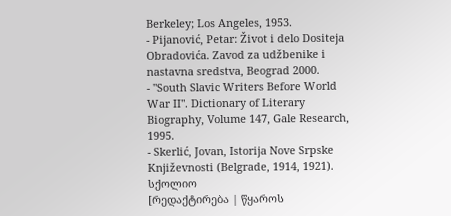Berkeley; Los Angeles, 1953.
- Pijanović, Petar: Život i delo Dositeja Obradovića. Zavod za udžbenike i nastavna sredstva, Beograd 2000.
- "South Slavic Writers Before World War II". Dictionary of Literary Biography, Volume 147, Gale Research, 1995.
- Skerlić, Jovan, Istorija Nove Srpske Književnosti (Belgrade, 1914, 1921).
სქოლიო
[რედაქტირება | წყაროს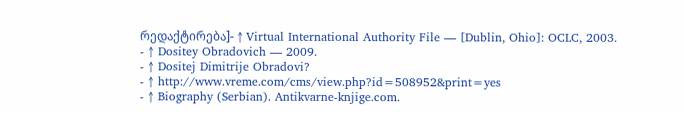რედაქტირება]- ↑ Virtual International Authority File — [Dublin, Ohio]: OCLC, 2003.
- ↑ Dositey Obradovich — 2009.
- ↑ Dositej Dimitrije Obradovi?
- ↑ http://www.vreme.com/cms/view.php?id=508952&print=yes
- ↑ Biography (Serbian). Antikvarne-knjige.com.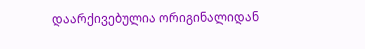დაარქივებულია ორიგინალიდან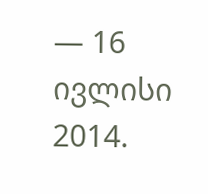— 16 ივლისი 2014.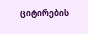ციტირების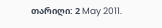თარიღი: 2 May 2011.